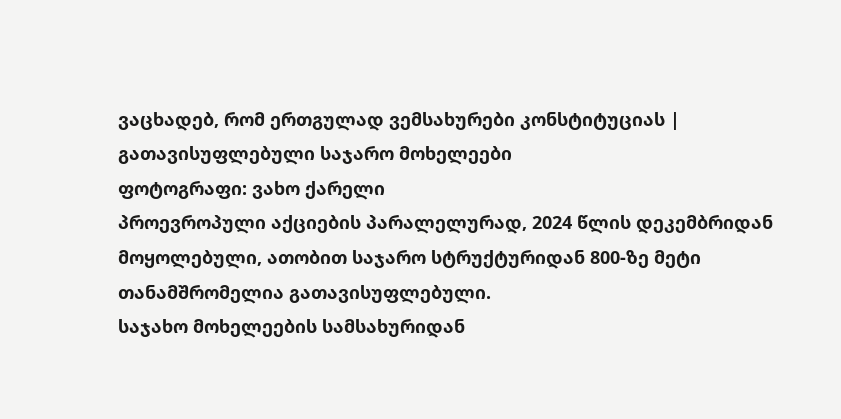ვაცხადებ, რომ ერთგულად ვემსახურები კონსტიტუციას | გათავისუფლებული საჯარო მოხელეები
ფოტოგრაფი: ვახო ქარელი
პროევროპული აქციების პარალელურად, 2024 წლის დეკემბრიდან მოყოლებული, ათობით საჯარო სტრუქტურიდან 800-ზე მეტი თანამშრომელია გათავისუფლებული.
საჯახო მოხელეების სამსახურიდან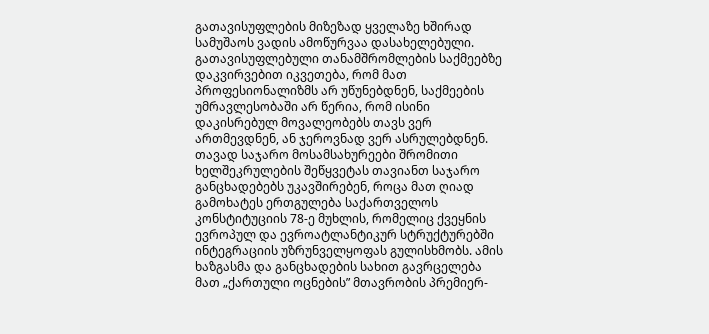გათავისუფლების მიზეზად ყველაზე ხშირად სამუშაოს ვადის ამოწურვაა დასახელებული. გათავისუფლებული თანამშრომლების საქმეებზე დაკვირვებით იკვეთება, რომ მათ პროფესიონალიზმს არ უწუნებდნენ, საქმეების უმრავლესობაში არ წერია, რომ ისინი დაკისრებულ მოვალეობებს თავს ვერ ართმევდნენ, ან ჯეროვნად ვერ ასრულებდნენ.
თავად საჯარო მოსამსახურეები შრომითი ხელშეკრულების შეწყვეტას თავიანთ საჯარო განცხადებებს უკავშირებენ, როცა მათ ღიად გამოხატეს ერთგულება საქართველოს კონსტიტუციის 78-ე მუხლის, რომელიც ქვეყნის ევროპულ და ევროატლანტიკურ სტრუქტურებში ინტეგრაციის უზრუნველყოფას გულისხმობს. ამის ხაზგასმა და განცხადების სახით გავრცელება მათ „ქართული ოცნების” მთავრობის პრემიერ-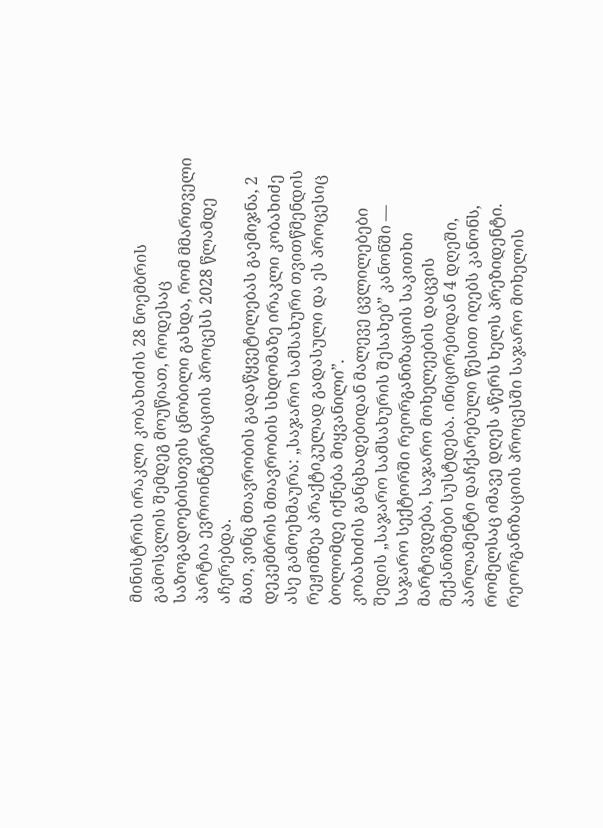მინისტრის ირაკლი კობახიძის 28 ნოემბრის გამოსვლის შემდეგ მოუწიათ, როდესაც საზოგადოებისთვის ცნობილი გახდა, რომ მმართველი პარტია ევროინტეგრაციის პროცესს 2028 წლამდე აჩერებდა.
მათ, ვინც მთავრობის გადაწყვეტილებას გაემიჯნა, 2 დეკემბრის მთავრობის სხდომაზე ირაკლი კობახიძე ასე გამოეხმაურა: „საჯარო სამსახური თვითწმენდის რეჟიმზეა პრაქტიკულად გადასული და ეს პროცესიც ბოლომდე იქნება მიყვანილი”.
კობახიძის განცხადებიდან მალევე ცვლილებები შედის „საჯარო სამსახურის შესახებ” კანონში — საჯარო სექტორში რეორგანიზაციის საკითხი მარტივდება, საჯარო მოხელეების დაცვის მექანიზმები სუსტდება. ინიცირებიდან 4 დღეში, პარლამენტი დაჩქარებული წესით იღებს კანონს, რომელსაც იმავე დღეს აწერს ხელს პრეზიდენტი.
რეორგანიზაციის პროცესში საჯარო მოხელის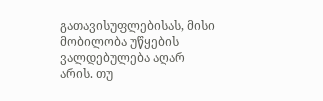გათავისუფლებისას, მისი მობილობა უწყების ვალდებულება აღარ არის. თუ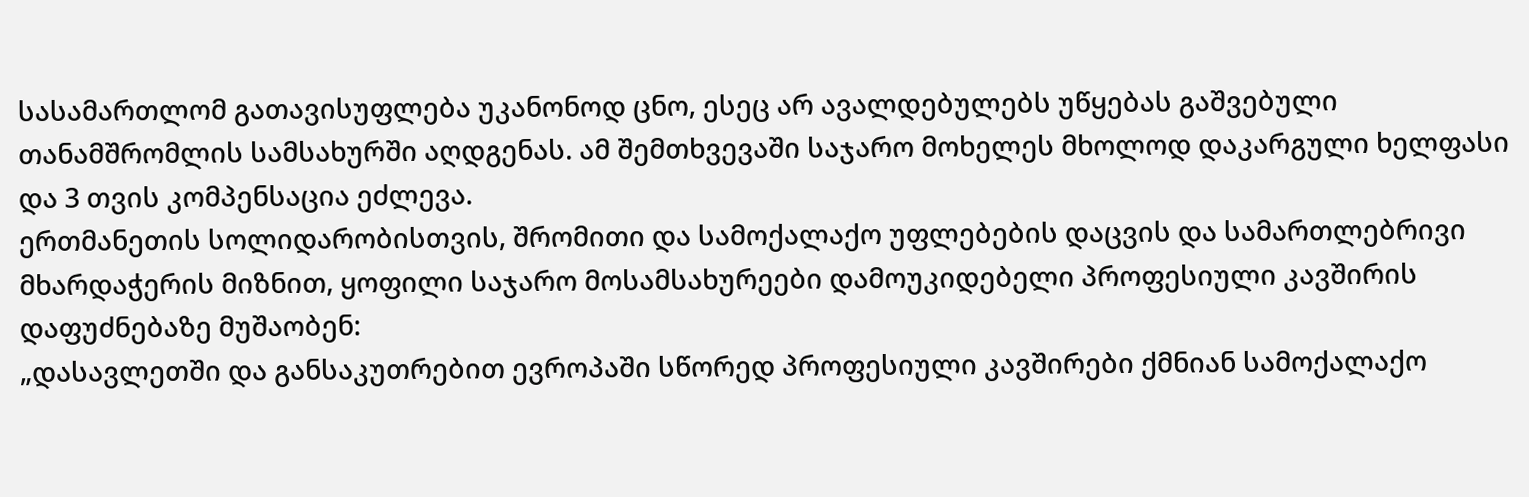სასამართლომ გათავისუფლება უკანონოდ ცნო, ესეც არ ავალდებულებს უწყებას გაშვებული თანამშრომლის სამსახურში აღდგენას. ამ შემთხვევაში საჯარო მოხელეს მხოლოდ დაკარგული ხელფასი და 3 თვის კომპენსაცია ეძლევა.
ერთმანეთის სოლიდარობისთვის, შრომითი და სამოქალაქო უფლებების დაცვის და სამართლებრივი მხარდაჭერის მიზნით, ყოფილი საჯარო მოსამსახურეები დამოუკიდებელი პროფესიული კავშირის დაფუძნებაზე მუშაობენ:
„დასავლეთში და განსაკუთრებით ევროპაში სწორედ პროფესიული კავშირები ქმნიან სამოქალაქო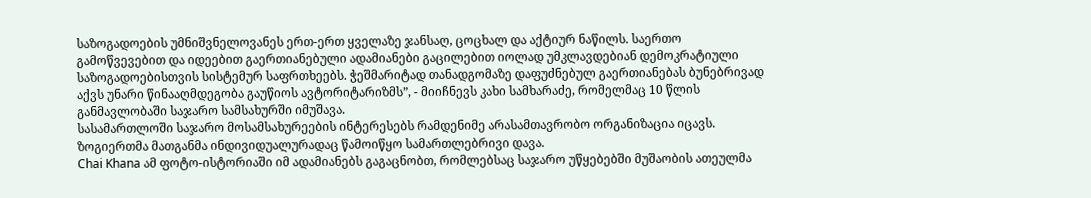საზოგადოების უმნიშვნელოვანეს ერთ-ერთ ყველაზე ჯანსაღ, ცოცხალ და აქტიურ ნაწილს. საერთო გამოწვევებით და იდეებით გაერთიანებული ადამიანები გაცილებით იოლად უმკლავდებიან დემოკრატიული საზოგადოებისთვის სისტემურ საფრთხეებს. ჭეშმარიტად თანადგომაზე დაფუძნებულ გაერთიანებას ბუნებრივად აქვს უნარი წინააღმდეგობა გაუწიოს ავტორიტარიზმს”, - მიიჩნევს კახი სამხარაძე, რომელმაც 10 წლის განმავლობაში საჯარო სამსახურში იმუშავა.
სასამართლოში საჯარო მოსამსახურეების ინტერესებს რამდენიმე არასამთავრობო ორგანიზაცია იცავს. ზოგიერთმა მათგანმა ინდივიდუალურადაც წამოიწყო სამართლებრივი დავა.
Chai Khana ამ ფოტო-ისტორიაში იმ ადამიანებს გაგაცნობთ, რომლებსაც საჯარო უწყებებში მუშაობის ათეულმა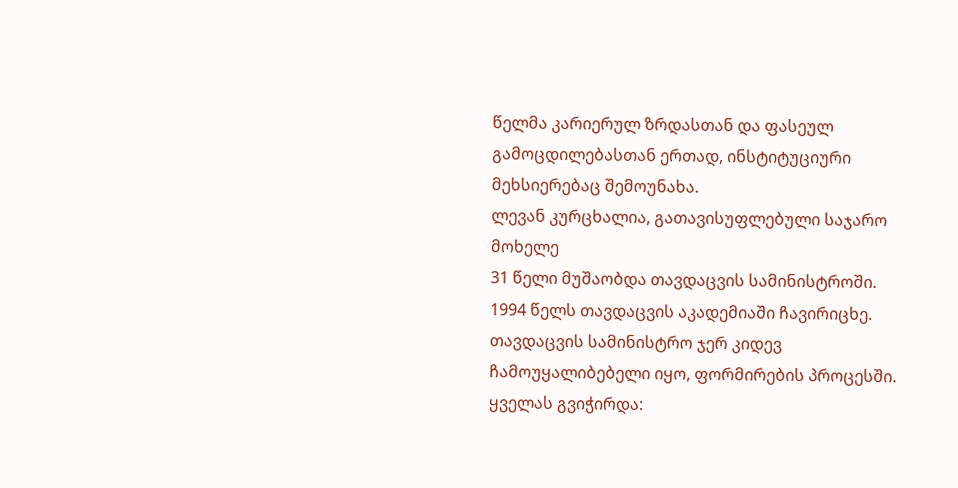წელმა კარიერულ ზრდასთან და ფასეულ გამოცდილებასთან ერთად, ინსტიტუციური მეხსიერებაც შემოუნახა.
ლევან კურცხალია, გათავისუფლებული საჯარო მოხელე
31 წელი მუშაობდა თავდაცვის სამინისტროში.
1994 წელს თავდაცვის აკადემიაში ჩავირიცხე. თავდაცვის სამინისტრო ჯერ კიდევ ჩამოუყალიბებელი იყო, ფორმირების პროცესში. ყველას გვიჭირდა: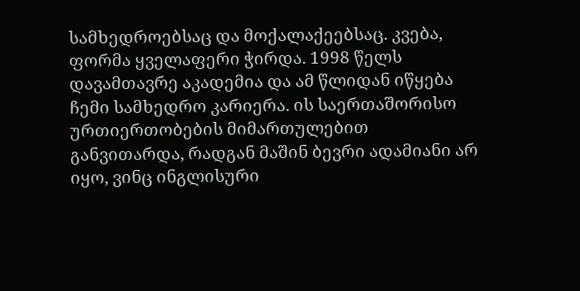სამხედროებსაც და მოქალაქეებსაც. კვება, ფორმა ყველაფერი ჭირდა. 1998 წელს დავამთავრე აკადემია და ამ წლიდან იწყება ჩემი სამხედრო კარიერა. ის საერთაშორისო ურთიერთობების მიმართულებით განვითარდა, რადგან მაშინ ბევრი ადამიანი არ იყო, ვინც ინგლისური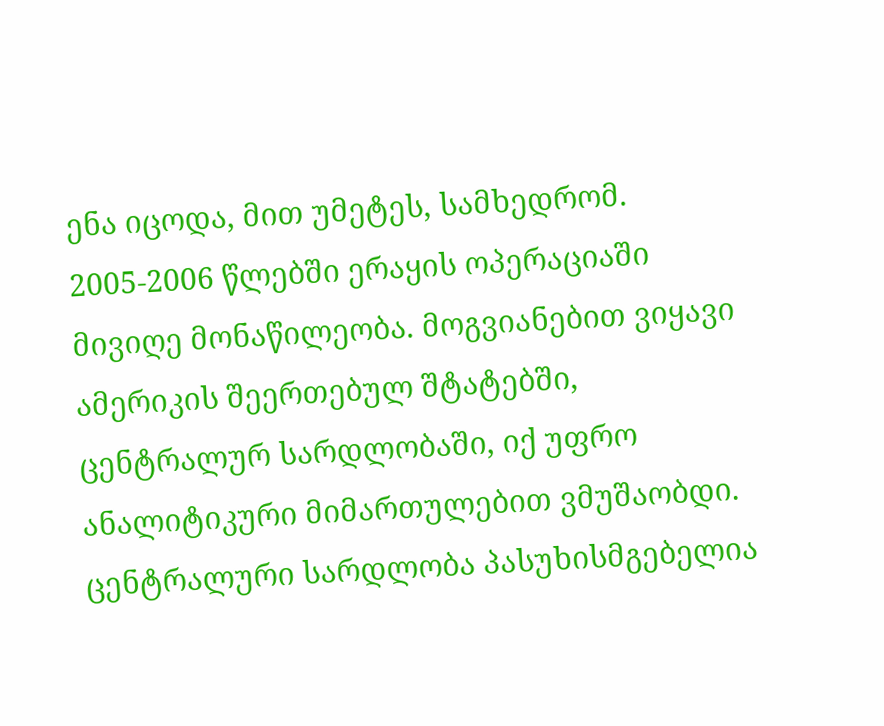ენა იცოდა, მით უმეტეს, სამხედრომ.
2005-2006 წლებში ერაყის ოპერაციაში მივიღე მონაწილეობა. მოგვიანებით ვიყავი ამერიკის შეერთებულ შტატებში, ცენტრალურ სარდლობაში, იქ უფრო ანალიტიკური მიმართულებით ვმუშაობდი. ცენტრალური სარდლობა პასუხისმგებელია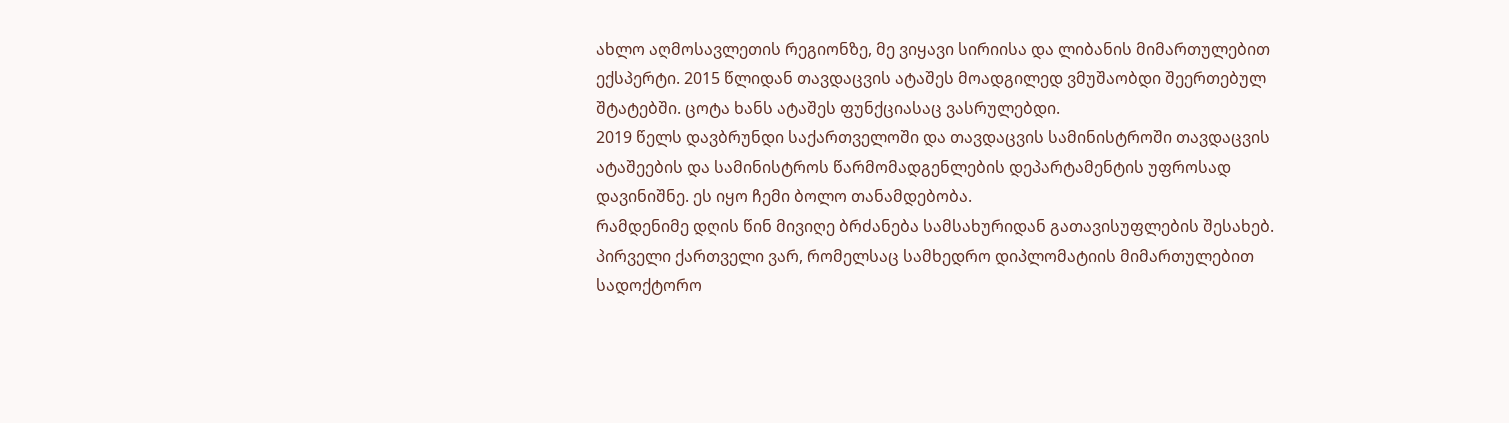ახლო აღმოსავლეთის რეგიონზე, მე ვიყავი სირიისა და ლიბანის მიმართულებით ექსპერტი. 2015 წლიდან თავდაცვის ატაშეს მოადგილედ ვმუშაობდი შეერთებულ შტატებში. ცოტა ხანს ატაშეს ფუნქციასაც ვასრულებდი.
2019 წელს დავბრუნდი საქართველოში და თავდაცვის სამინისტროში თავდაცვის ატაშეების და სამინისტროს წარმომადგენლების დეპარტამენტის უფროსად დავინიშნე. ეს იყო ჩემი ბოლო თანამდებობა.
რამდენიმე დღის წინ მივიღე ბრძანება სამსახურიდან გათავისუფლების შესახებ.
პირველი ქართველი ვარ, რომელსაც სამხედრო დიპლომატიის მიმართულებით სადოქტორო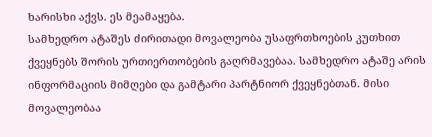ხარისხი აქვს. ეს მეამაყება.
სამხედრო ატაშეს ძირითადი მოვალეობა უსაფრთხოების კუთხით ქვეყნებს შორის ურთიერთობების გაღრმავებაა. სამხედრო ატაშე არის ინფორმაციის მიმღები და გამტარი პარტნიორ ქვეყნებთან. მისი მოვალეობაა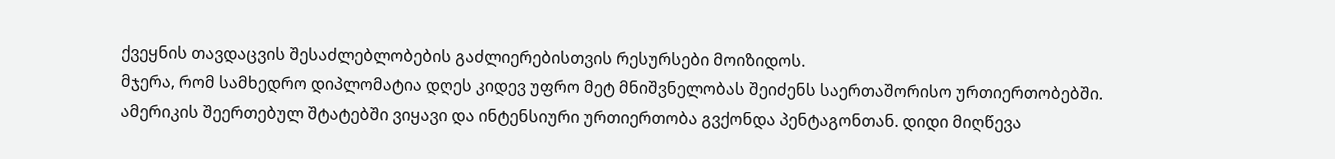ქვეყნის თავდაცვის შესაძლებლობების გაძლიერებისთვის რესურსები მოიზიდოს.
მჯერა, რომ სამხედრო დიპლომატია დღეს კიდევ უფრო მეტ მნიშვნელობას შეიძენს საერთაშორისო ურთიერთობებში.
ამერიკის შეერთებულ შტატებში ვიყავი და ინტენსიური ურთიერთობა გვქონდა პენტაგონთან. დიდი მიღწევა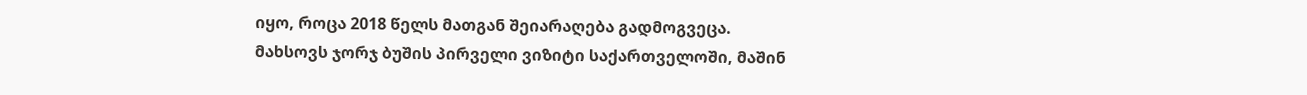იყო, როცა 2018 წელს მათგან შეიარაღება გადმოგვეცა.
მახსოვს ჯორჯ ბუშის პირველი ვიზიტი საქართველოში, მაშინ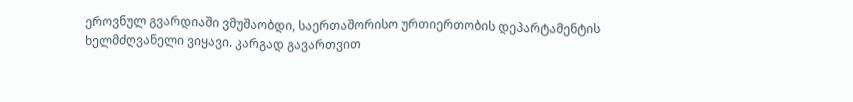ეროვნულ გვარდიაში ვმუშაობდი, საერთაშორისო ურთიერთობის დეპარტამენტის ხელმძღვანელი ვიყავი. კარგად გავართვით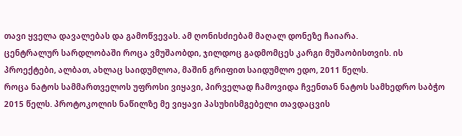თავი ყველა დავალებას და გამოწვევას. ამ ღონისძიებამ მაღალ დონეზე ჩაიარა.
ცენტრალურ სარდლობაში როცა ვმუშაობდი, ჯილდოც გადმომცეს კარგი მუშაობისთვის. ის პროექტები, ალბათ, ახლაც საიდუმლოა, მაშინ გრიფით საიდუმლო ედო, 2011 წელს.
როცა ნატოს სამმართველოს უფროსი ვიყავი, პირველად ჩამოვიდა ჩვენთან ნატოს სამხედრო საბჭო 2015 წელს. პროტოკოლის ნაწილზე მე ვიყავი პასუხისმგებელი თავდაცვის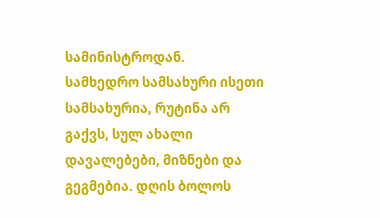სამინისტროდან.
სამხედრო სამსახური ისეთი სამსახურია, რუტინა არ გაქვს, სულ ახალი დავალებები, მიზნები და გეგმებია. დღის ბოლოს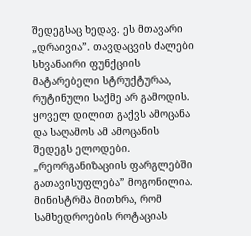შედეგსაც ხედავ. ეს მთავარი „დრაივია”. თავდაცვის ძალები სხვანაირი ფუნქციის მატარებელი სტრუქტურაა, რუტინული საქმე არ გამოდის. ყოველ დილით გაქვს ამოცანა და საღამოს ამ ამოცანის შედეგს ელოდები.
„რეორგანიზაციის ფარგლებში გათავისუფლება” მოგონილია. მინისტრმა მითხრა, რომ სამხედროების როტაციას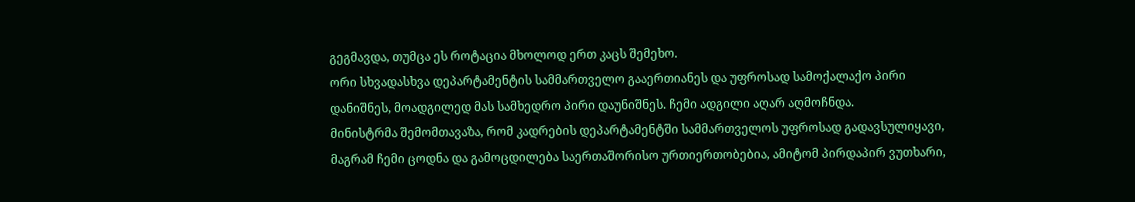გეგმავდა, თუმცა ეს როტაცია მხოლოდ ერთ კაცს შემეხო.
ორი სხვადასხვა დეპარტამენტის სამმართველო გააერთიანეს და უფროსად სამოქალაქო პირი დანიშნეს, მოადგილედ მას სამხედრო პირი დაუნიშნეს. ჩემი ადგილი აღარ აღმოჩნდა.
მინისტრმა შემომთავაზა, რომ კადრების დეპარტამენტში სამმართველოს უფროსად გადავსულიყავი, მაგრამ ჩემი ცოდნა და გამოცდილება საერთაშორისო ურთიერთობებია, ამიტომ პირდაპირ ვუთხარი,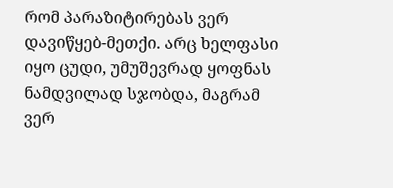რომ პარაზიტირებას ვერ დავიწყებ-მეთქი. არც ხელფასი იყო ცუდი, უმუშევრად ყოფნას ნამდვილად სჯობდა, მაგრამ ვერ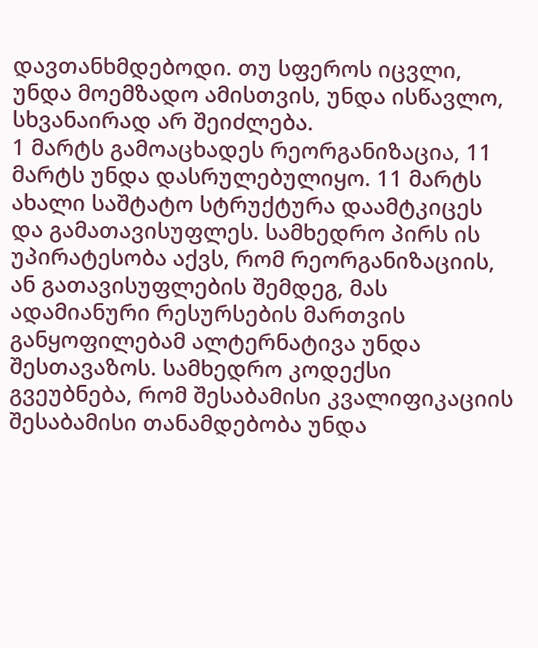დავთანხმდებოდი. თუ სფეროს იცვლი, უნდა მოემზადო ამისთვის, უნდა ისწავლო, სხვანაირად არ შეიძლება.
1 მარტს გამოაცხადეს რეორგანიზაცია, 11 მარტს უნდა დასრულებულიყო. 11 მარტს ახალი საშტატო სტრუქტურა დაამტკიცეს და გამათავისუფლეს. სამხედრო პირს ის უპირატესობა აქვს, რომ რეორგანიზაციის, ან გათავისუფლების შემდეგ, მას ადამიანური რესურსების მართვის განყოფილებამ ალტერნატივა უნდა შესთავაზოს. სამხედრო კოდექსი გვეუბნება, რომ შესაბამისი კვალიფიკაციის შესაბამისი თანამდებობა უნდა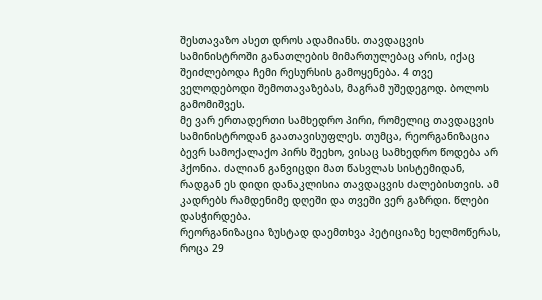შესთავაზო ასეთ დროს ადამიანს. თავდაცვის სამინისტროში განათლების მიმართულებაც არის, იქაც შეიძლებოდა ჩემი რესურსის გამოყენება. 4 თვე ველოდებოდი შემოთავაზებას, მაგრამ უშედეგოდ. ბოლოს გამომიშვეს.
მე ვარ ერთადერთი სამხედრო პირი, რომელიც თავდაცვის სამინისტროდან გაათავისუფლეს. თუმცა, რეორგანიზაცია ბევრ სამოქალაქო პირს შეეხო, ვისაც სამხედრო წოდება არ ჰქონია. ძალიან განვიცდი მათ წასვლას სისტემიდან, რადგან ეს დიდი დანაკლისია თავდაცვის ძალებისთვის. ამ კადრებს რამდენიმე დღეში და თვეში ვერ გაზრდი. წლები დასჭირდება.
რეორგანიზაცია ზუსტად დაემთხვა პეტიციაზე ხელმოწერას, როცა 29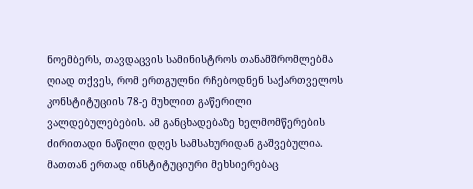ნოემბერს, თავდაცვის სამინისტროს თანამშრომლებმა ღიად თქვეს, რომ ერთგულნი რჩებოდნენ საქართველოს კონსტიტუციის 78-ე მუხლით გაწერილი ვალდებულებების. ამ განცხადებაზე ხელმომწერების ძირითადი ნაწილი დღეს სამსახურიდან გაშვებულია.
მათთან ერთად ინსტიტუციური მეხსიერებაც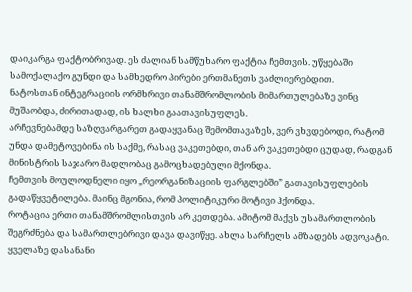დაიკარგა ფაქტობრივად. ეს ძალიან სამწუხარო ფაქტია ჩემთვის. უწყებაში სამოქალაქო გუნდი და სამხედრო პირები ერთმანეთს ვაძლიერებდით.
ნატოსთან ინტეგრაციის ორმხრივი თანამშრომლობის მიმართულებაზე ვინც მუშაობდა, ძირითადად, ის ხალხი გაათავისუფლეს.
არჩევნებამდე საზღვარგარეთ გადაყვანაც შემომთავაზეს, ვერ ვხვდებოდი, რატომ უნდა დამეტოვებინა ის საქმე, რასაც ვაკეთებდი, თან არ ვაკეთებდი ცუდად, რადგან მინისტრის საჯარო მადლობაც გამოცხადებული მქონდა.
ჩემთვის მოულოდნელი იყო „რეორგანიზაციის ფარგლებში” გათავისუფლების გადაწყვეტილება. მაინც მგონია, რომ პოლიტიკური მოტივი ჰქონდა.
როტაცია ერთი თანამშრომლისთვის არ კეთდება. ამიტომ მაქვს უსამართლობის შეგრძნება და სამართლებრივი დავა დავიწყე. ახლა სარჩელს ამზადებს ადვოკატი.
ყველაზე დასანანი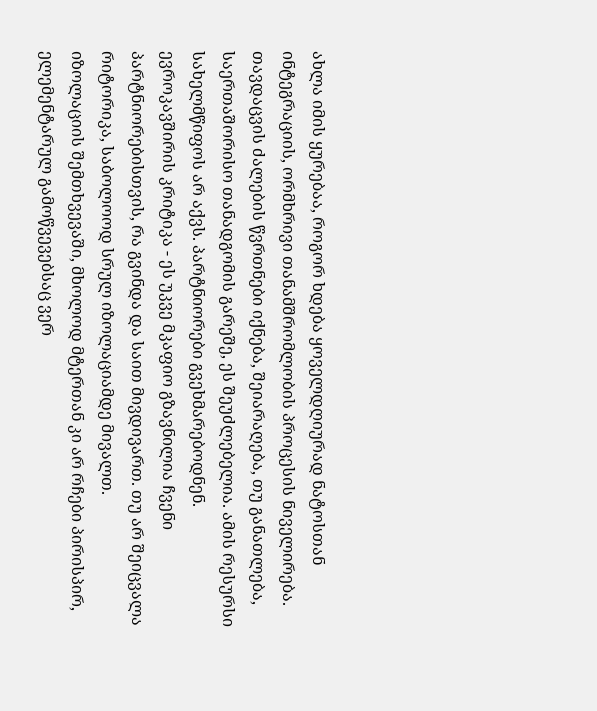ახლა იმის ყურებაა, როგორ ხდება ყოველდღიურად ნატოსთან ინტეგრაციის, ორმხრივი თანამშრომლობის პროცესის ნიველირება.
თავდაცვის ძალების წვრთნები იქნება, შეიარაღება, თუ განათლება, საერთაშორისო თანადგომის გარეშე, ეს შეუძლებელია. ამის რესურსი სახელმწიფოს არ აქვს. პარტნიორები გვეხმარებოდნენ.
ევროკავშირის კრიტიკა - ეს უკვე მკაფიო გზავნილია ჩვენი პარტნიორებისთვის, რა გვინდა და საით მივდივართ. თუ არ შეიცვალა რიტორიკა, საბოლოოდ სრულ იზოლაციამდე მივალთ.
იზოლაციის შემთხვევაში, მხოლოდ მტერთან კი არ რჩები პირისპირ, ელემენტარულ გამოწვევებსაც ვერ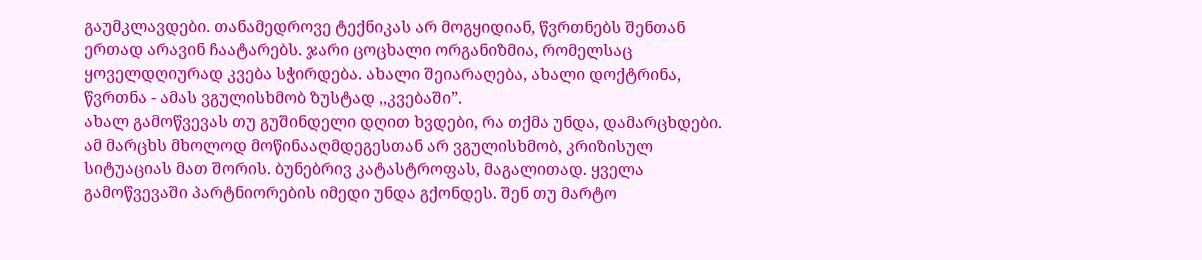გაუმკლავდები. თანამედროვე ტექნიკას არ მოგყიდიან, წვრთნებს შენთან ერთად არავინ ჩაატარებს. ჯარი ცოცხალი ორგანიზმია, რომელსაც ყოველდღიურად კვება სჭირდება. ახალი შეიარაღება, ახალი დოქტრინა, წვრთნა - ამას ვგულისხმობ ზუსტად ,,კვებაში”.
ახალ გამოწვევას თუ გუშინდელი დღით ხვდები, რა თქმა უნდა, დამარცხდები. ამ მარცხს მხოლოდ მოწინააღმდეგესთან არ ვგულისხმობ, კრიზისულ სიტუაციას მათ შორის. ბუნებრივ კატასტროფას, მაგალითად. ყველა გამოწვევაში პარტნიორების იმედი უნდა გქონდეს. შენ თუ მარტო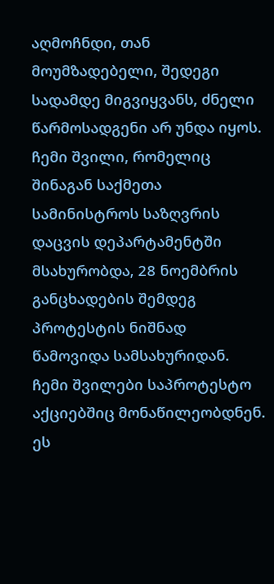აღმოჩნდი, თან მოუმზადებელი, შედეგი სადამდე მიგვიყვანს, ძნელი წარმოსადგენი არ უნდა იყოს.
ჩემი შვილი, რომელიც შინაგან საქმეთა სამინისტროს საზღვრის დაცვის დეპარტამენტში მსახურობდა, 28 ნოემბრის განცხადების შემდეგ პროტესტის ნიშნად წამოვიდა სამსახურიდან. ჩემი შვილები საპროტესტო აქციებშიც მონაწილეობდნენ. ეს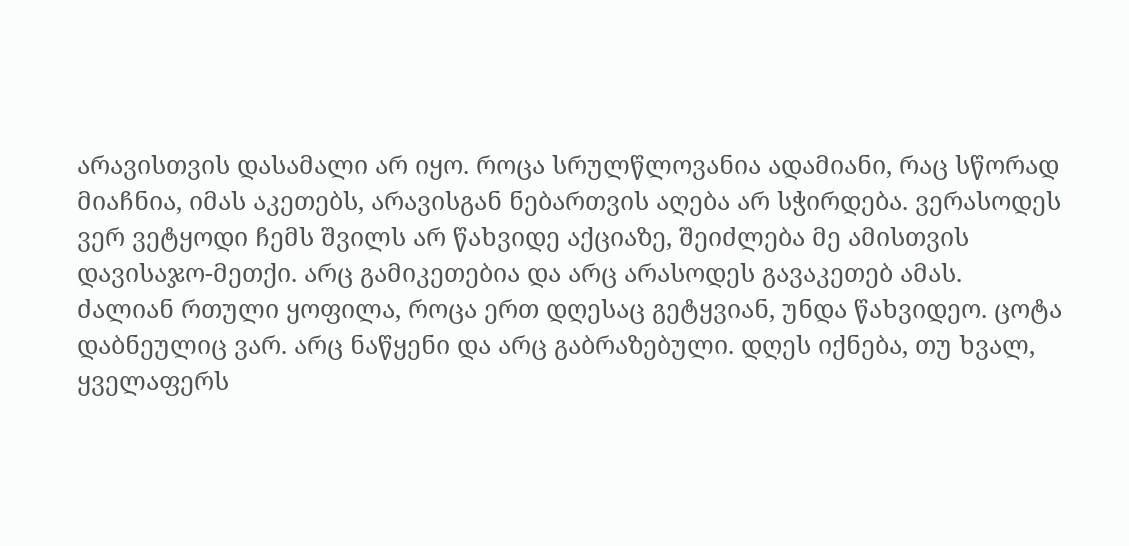არავისთვის დასამალი არ იყო. როცა სრულწლოვანია ადამიანი, რაც სწორად მიაჩნია, იმას აკეთებს, არავისგან ნებართვის აღება არ სჭირდება. ვერასოდეს ვერ ვეტყოდი ჩემს შვილს არ წახვიდე აქციაზე, შეიძლება მე ამისთვის დავისაჯო-მეთქი. არც გამიკეთებია და არც არასოდეს გავაკეთებ ამას.
ძალიან რთული ყოფილა, როცა ერთ დღესაც გეტყვიან, უნდა წახვიდეო. ცოტა დაბნეულიც ვარ. არც ნაწყენი და არც გაბრაზებული. დღეს იქნება, თუ ხვალ, ყველაფერს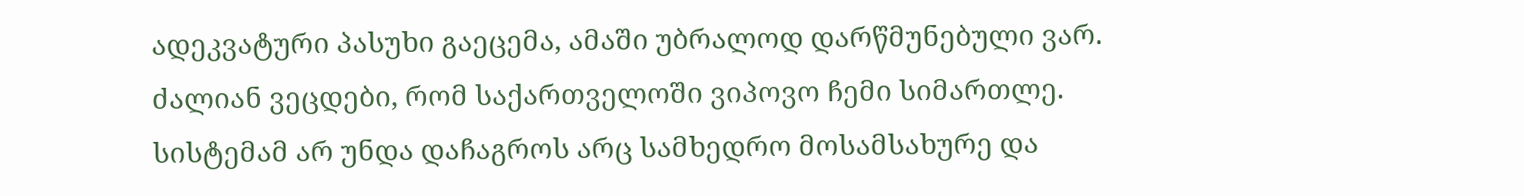ადეკვატური პასუხი გაეცემა, ამაში უბრალოდ დარწმუნებული ვარ.
ძალიან ვეცდები, რომ საქართველოში ვიპოვო ჩემი სიმართლე.
სისტემამ არ უნდა დაჩაგროს არც სამხედრო მოსამსახურე და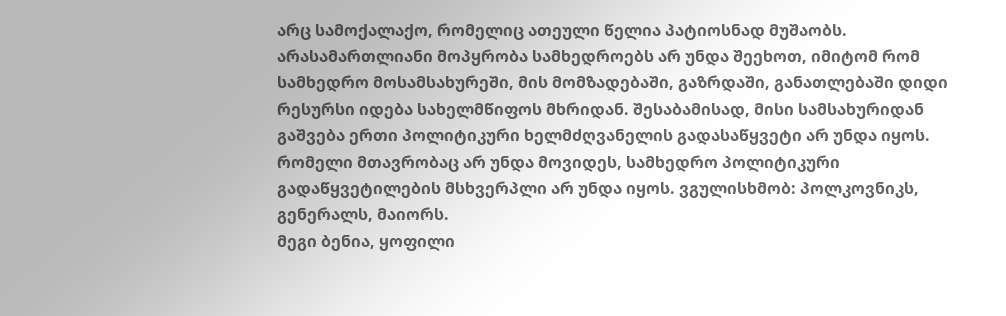არც სამოქალაქო, რომელიც ათეული წელია პატიოსნად მუშაობს. არასამართლიანი მოპყრობა სამხედროებს არ უნდა შეეხოთ, იმიტომ რომ სამხედრო მოსამსახურეში, მის მომზადებაში, გაზრდაში, განათლებაში დიდი რესურსი იდება სახელმწიფოს მხრიდან. შესაბამისად, მისი სამსახურიდან გაშვება ერთი პოლიტიკური ხელმძღვანელის გადასაწყვეტი არ უნდა იყოს. რომელი მთავრობაც არ უნდა მოვიდეს, სამხედრო პოლიტიკური გადაწყვეტილების მსხვერპლი არ უნდა იყოს. ვგულისხმობ: პოლკოვნიკს, გენერალს, მაიორს.
მეგი ბენია, ყოფილი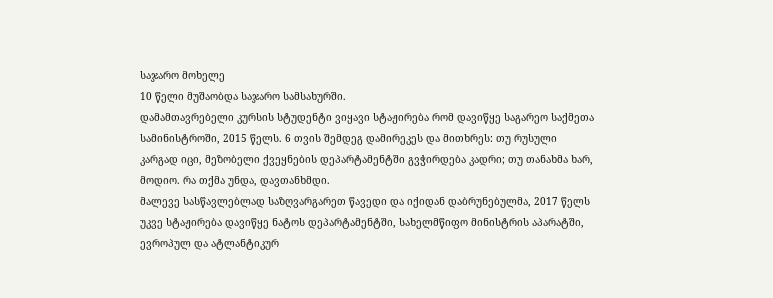საჯარო მოხელე
10 წელი მუშაობდა საჯარო სამსახურში.
დამამთავრებელი კურსის სტუდენტი ვიყავი სტაჟირება რომ დავიწყე საგარეო საქმეთა სამინისტროში, 2015 წელს. 6 თვის შემდეგ დამირეკეს და მითხრეს: თუ რუსული კარგად იცი, მეზობელი ქვეყნების დეპარტამენტში გვჭირდება კადრი; თუ თანახმა ხარ, მოდიო. რა თქმა უნდა, დავთანხმდი.
მალევე სასწავლებლად საზღვარგარეთ წავედი და იქიდან დაბრუნებულმა, 2017 წელს უკვე სტაჟირება დავიწყე ნატოს დეპარტამენტში, სახელმწიფო მინისტრის აპარატში, ევროპულ და ატლანტიკურ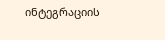ინტეგრაციის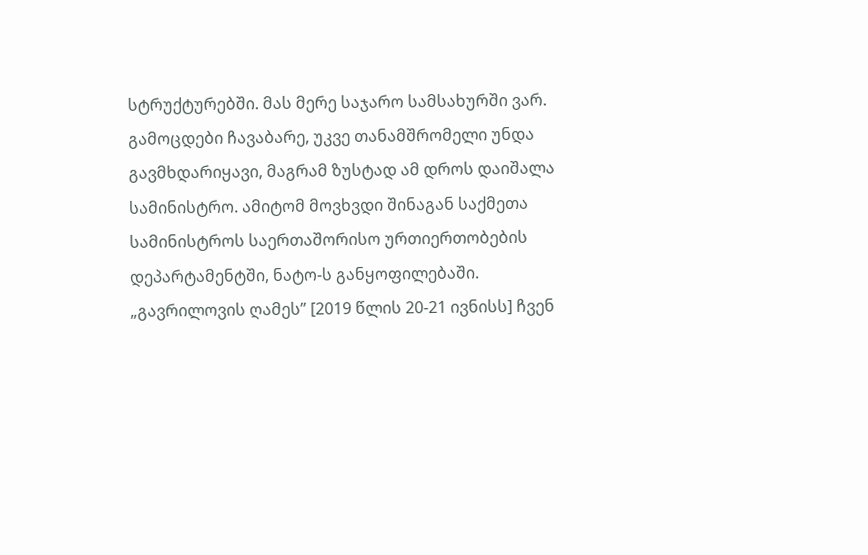სტრუქტურებში. მას მერე საჯარო სამსახურში ვარ. გამოცდები ჩავაბარე, უკვე თანამშრომელი უნდა გავმხდარიყავი, მაგრამ ზუსტად ამ დროს დაიშალა სამინისტრო. ამიტომ მოვხვდი შინაგან საქმეთა სამინისტროს საერთაშორისო ურთიერთობების დეპარტამენტში, ნატო-ს განყოფილებაში.
„გავრილოვის ღამეს” [2019 წლის 20-21 ივნისს] ჩვენ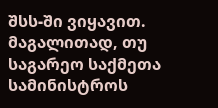შსს-ში ვიყავით. მაგალითად, თუ საგარეო საქმეთა სამინისტროს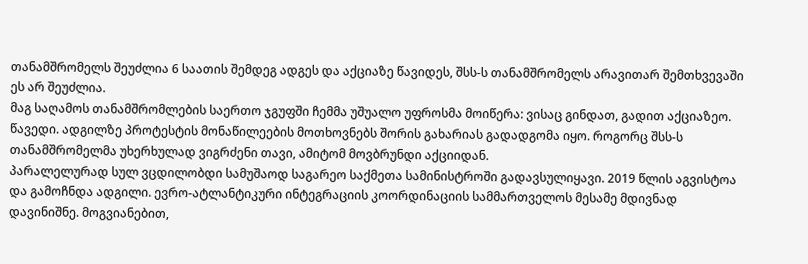თანამშრომელს შეუძლია 6 საათის შემდეგ ადგეს და აქციაზე წავიდეს, შსს-ს თანამშრომელს არავითარ შემთხვევაში ეს არ შეუძლია.
მაგ საღამოს თანამშრომლების საერთო ჯგუფში ჩემმა უშუალო უფროსმა მოიწერა: ვისაც გინდათ, გადით აქციაზეო. წავედი. ადგილზე პროტესტის მონაწილეების მოთხოვნებს შორის გახარიას გადადგომა იყო. როგორც შსს-ს თანამშრომელმა უხერხულად ვიგრძენი თავი, ამიტომ მოვბრუნდი აქციიდან.
პარალელურად სულ ვცდილობდი სამუშაოდ საგარეო საქმეთა სამინისტროში გადავსულიყავი. 2019 წლის აგვისტოა და გამოჩნდა ადგილი. ევრო-ატლანტიკური ინტეგრაციის კოორდინაციის სამმართველოს მესამე მდივნად დავინიშნე. მოგვიანებით,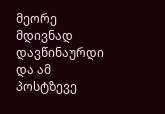მეორე მდივნად დავწინაურდი და ამ პოსტზევე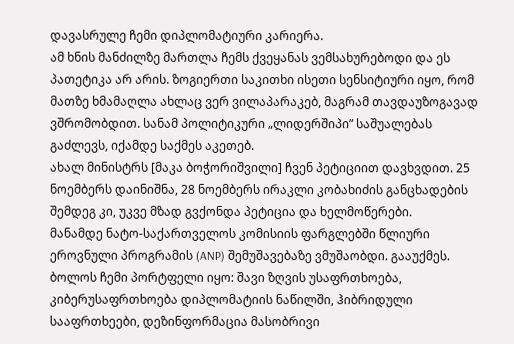დავასრულე ჩემი დიპლომატიური კარიერა.
ამ ხნის მანძილზე მართლა ჩემს ქვეყანას ვემსახურებოდი და ეს პათეტიკა არ არის. ზოგიერთი საკითხი ისეთი სენსიტიური იყო, რომ მათზე ხმამაღლა ახლაც ვერ ვილაპარაკებ, მაგრამ თავდაუზოგავად ვშრომობდით. სანამ პოლიტიკური „ლიდერშიპი” საშუალებას გაძლევს, იქამდე საქმეს აკეთებ.
ახალ მინისტრს [მაკა ბოჭორიშვილი] ჩვენ პეტიციით დავხვდით. 25 ნოემბერს დაინიშნა, 28 ნოემბერს ირაკლი კობახიძის განცხადების შემდეგ კი, უკვე მზად გვქონდა პეტიცია და ხელმოწერები.
მანამდე ნატო-საქართველოს კომისიის ფარგლებში წლიური ეროვნული პროგრამის (ANP) შემუშავებაზე ვმუშაობდი. გააუქმეს. ბოლოს ჩემი პორტფელი იყო: შავი ზღვის უსაფრთხოება, კიბერუსაფრთხოება დიპლომატიის ნაწილში, ჰიბრიდული სააფრთხეები, დეზინფორმაცია მასობრივი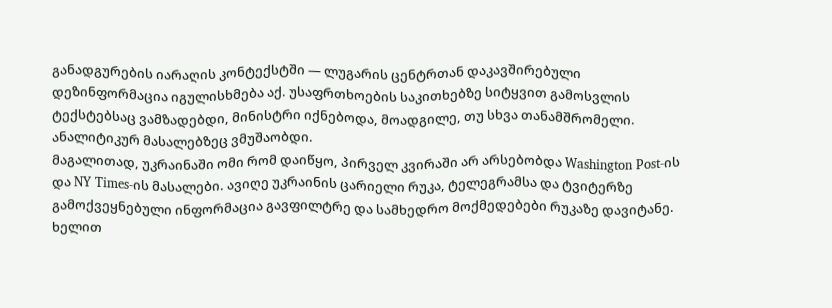განადგურების იარაღის კონტექსტში — ლუგარის ცენტრთან დაკავშირებული დეზინფორმაცია იგულისხმება აქ. უსაფრთხოების საკითხებზე სიტყვით გამოსვლის ტექსტებსაც ვამზადებდი, მინისტრი იქნებოდა, მოადგილე, თუ სხვა თანამშრომელი. ანალიტიკურ მასალებზეც ვმუშაობდი.
მაგალითად, უკრაინაში ომი რომ დაიწყო, პირველ კვირაში არ არსებობდა Washington Post-ის და NY Times-ის მასალები. ავიღე უკრაინის ცარიელი რუკა, ტელეგრამსა და ტვიტერზე გამოქვეყნებული ინფორმაცია გავფილტრე და სამხედრო მოქმედებები რუკაზე დავიტანე. ხელით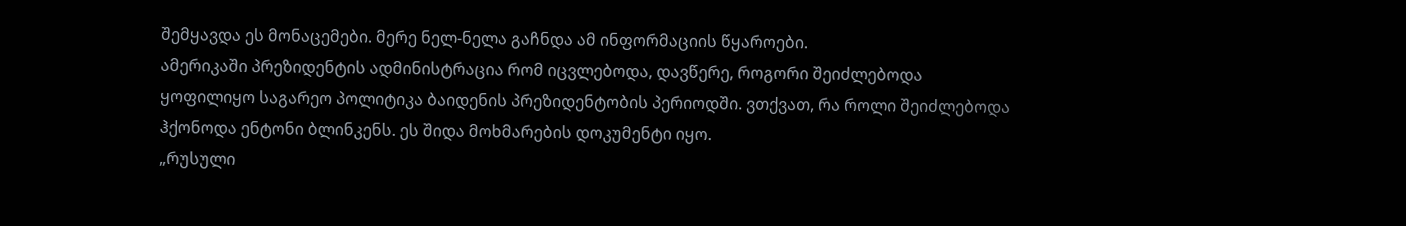შემყავდა ეს მონაცემები. მერე ნელ-ნელა გაჩნდა ამ ინფორმაციის წყაროები.
ამერიკაში პრეზიდენტის ადმინისტრაცია რომ იცვლებოდა, დავწერე, როგორი შეიძლებოდა ყოფილიყო საგარეო პოლიტიკა ბაიდენის პრეზიდენტობის პერიოდში. ვთქვათ, რა როლი შეიძლებოდა ჰქონოდა ენტონი ბლინკენს. ეს შიდა მოხმარების დოკუმენტი იყო.
„რუსული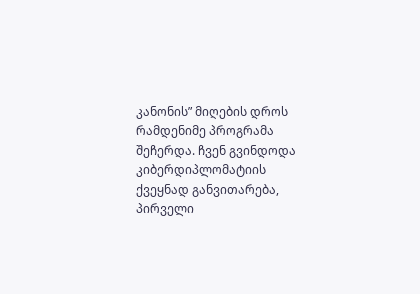კანონის” მიღების დროს რამდენიმე პროგრამა შეჩერდა. ჩვენ გვინდოდა კიბერდიპლომატიის ქვეყნად განვითარება, პირველი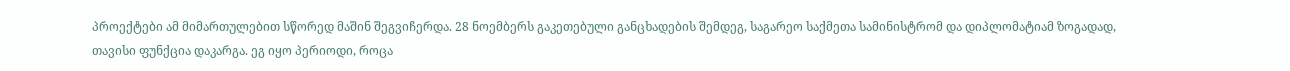პროექტები ამ მიმართულებით სწორედ მაშინ შეგვიჩერდა. 28 ნოემბერს გაკეთებული განცხადების შემდეგ, საგარეო საქმეთა სამინისტრომ და დიპლომატიამ ზოგადად, თავისი ფუნქცია დაკარგა. ეგ იყო პერიოდი, როცა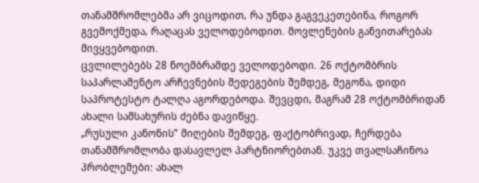თანამშრომლებმა არ ვიცოდით, რა უნდა გაგვეკეთებინა, როგორ გვემოქმედა, რაღაცას ველოდებოდით. მოვლენების განვითარებას მივყვებოდით.
ცვლილებებს 28 ნოემბრამდე ველოდებოდი. 26 ოქტომბრის საპარლამენტო არჩევნების შედეგების შემდეგ, მეგონა, დიდი საპროტესტო ტალღა აგორდებოდა. შევცდი, მაგრამ 28 ოქტომბრიდან ახალი სამსახურის ძებნა დავიწყე.
„რუსული კანონის” მიღების შემდეგ, ფაქტობრივად, ჩერდება თანამშრომლობა დასავლელ პარტნიორებთან. უკვე თვალსაჩინოა პრობლემები: ახალ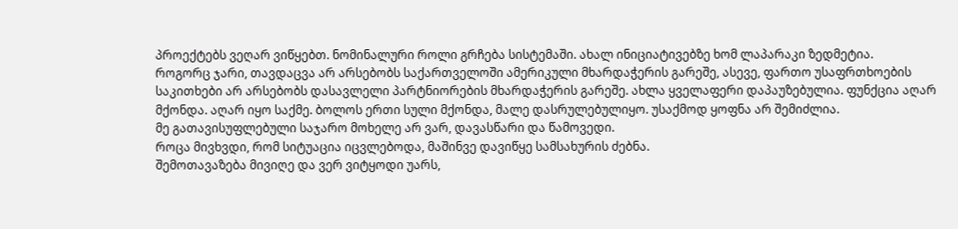პროექტებს ვეღარ ვიწყებთ. ნომინალური როლი გრჩება სისტემაში. ახალ ინიციატივებზე ხომ ლაპარაკი ზედმეტია.
როგორც ჯარი, თავდაცვა არ არსებობს საქართველოში ამერიკული მხარდაჭერის გარეშე, ასევე, ფართო უსაფრთხოების საკითხები არ არსებობს დასავლელი პარტნიორების მხარდაჭერის გარეშე. ახლა ყველაფერი დაპაუზებულია. ფუნქცია აღარ მქონდა. აღარ იყო საქმე. ბოლოს ერთი სული მქონდა, მალე დასრულებულიყო. უსაქმოდ ყოფნა არ შემიძლია.
მე გათავისუფლებული საჯარო მოხელე არ ვარ, დავასწარი და წამოვედი.
როცა მივხვდი, რომ სიტუაცია იცვლებოდა, მაშინვე დავიწყე სამსახურის ძებნა.
შემოთავაზება მივიღე და ვერ ვიტყოდი უარს,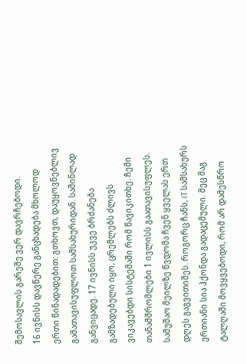შემოსავლის გარეშე ვერ დავრჩებოდი.
16 ივნისს დავწერე განცხადება მხოლოდ ერთი წინადადებით: გთხოვთ, დაუყოვნებლივ გამათავისუფლოთ სამსახურიდან. საშინლად განვიცადე. 17 ივნისს უკვე ბრძანება გამზადებული იყო, ცრემლებს ძლივს ვიკავებდი სისტემაში რომ წავიკითხე. ჩემი თანამშრომლები 1 ივლისს გაათავისუფლეს. სამუშაო მეილზე წვდომა ჩვენ ყველას ერთ დღეს გაგვითიშეს. როგორც ჩანს, IT სამსახურს ერთიანი სია ჰქონდა გადაცემული. მეც მაგ ტალღაში მოვყვებოდი, რომ არ დამესწრო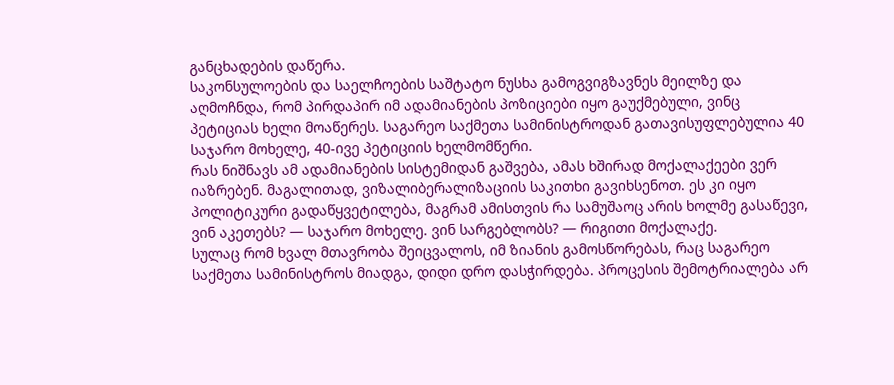განცხადების დაწერა.
საკონსულოების და საელჩოების საშტატო ნუსხა გამოგვიგზავნეს მეილზე და აღმოჩნდა, რომ პირდაპირ იმ ადამიანების პოზიციები იყო გაუქმებული, ვინც პეტიციას ხელი მოაწერეს. საგარეო საქმეთა სამინისტროდან გათავისუფლებულია 40 საჯარო მოხელე, 40-ივე პეტიციის ხელმომწერი.
რას ნიშნავს ამ ადამიანების სისტემიდან გაშვება, ამას ხშირად მოქალაქეები ვერ იაზრებენ. მაგალითად, ვიზალიბერალიზაციის საკითხი გავიხსენოთ. ეს კი იყო პოლიტიკური გადაწყვეტილება, მაგრამ ამისთვის რა სამუშაოც არის ხოლმე გასაწევი, ვინ აკეთებს? — საჯარო მოხელე. ვინ სარგებლობს? — რიგითი მოქალაქე.
სულაც რომ ხვალ მთავრობა შეიცვალოს, იმ ზიანის გამოსწორებას, რაც საგარეო საქმეთა სამინისტროს მიადგა, დიდი დრო დასჭირდება. პროცესის შემოტრიალება არ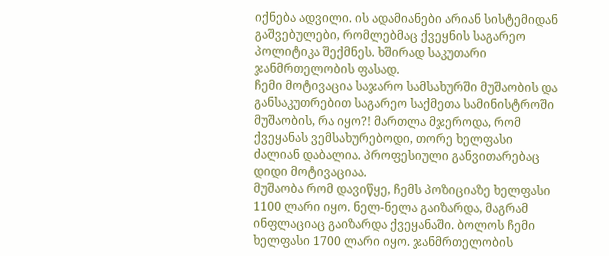იქნება ადვილი. ის ადამიანები არიან სისტემიდან გაშვებულები, რომლებმაც ქვეყნის საგარეო პოლიტიკა შექმნეს. ხშირად საკუთარი ჯანმრთელობის ფასად.
ჩემი მოტივაცია საჯარო სამსახურში მუშაობის და განსაკუთრებით საგარეო საქმეთა სამინისტროში მუშაობის, რა იყო?! მართლა მჯეროდა, რომ ქვეყანას ვემსახურებოდი, თორე ხელფასი ძალიან დაბალია. პროფესიული განვითარებაც დიდი მოტივაციაა.
მუშაობა რომ დავიწყე, ჩემს პოზიციაზე ხელფასი 1100 ლარი იყო. ნელ-ნელა გაიზარდა, მაგრამ ინფლაციაც გაიზარდა ქვეყანაში. ბოლოს ჩემი ხელფასი 1700 ლარი იყო. ჯანმრთელობის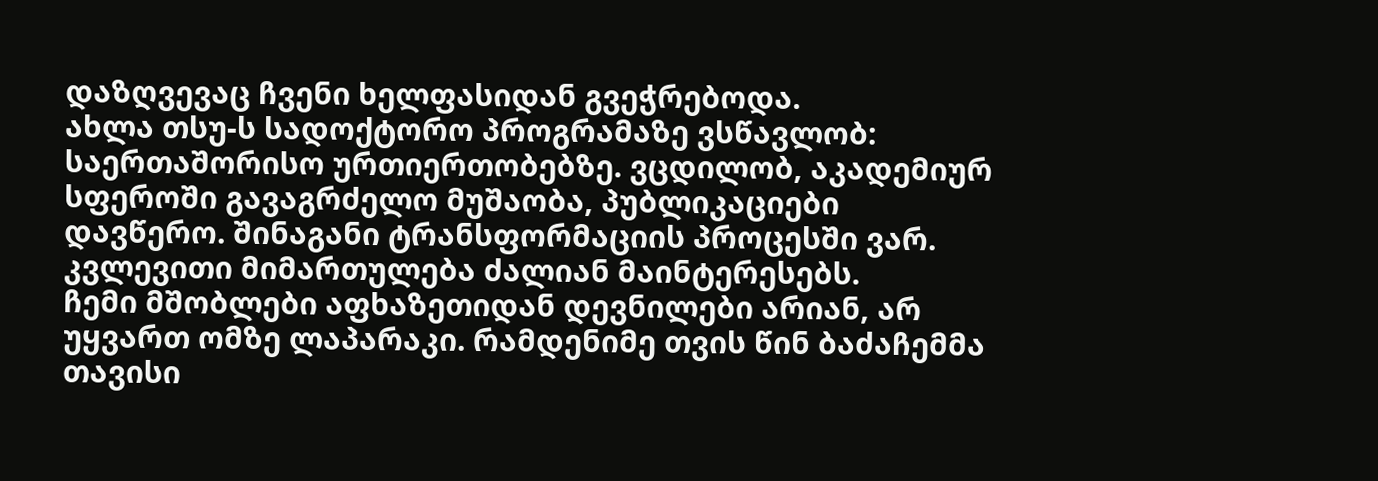დაზღვევაც ჩვენი ხელფასიდან გვეჭრებოდა.
ახლა თსუ-ს სადოქტორო პროგრამაზე ვსწავლობ: საერთაშორისო ურთიერთობებზე. ვცდილობ, აკადემიურ სფეროში გავაგრძელო მუშაობა, პუბლიკაციები დავწერო. შინაგანი ტრანსფორმაციის პროცესში ვარ. კვლევითი მიმართულება ძალიან მაინტერესებს.
ჩემი მშობლები აფხაზეთიდან დევნილები არიან, არ უყვართ ომზე ლაპარაკი. რამდენიმე თვის წინ ბაძაჩემმა თავისი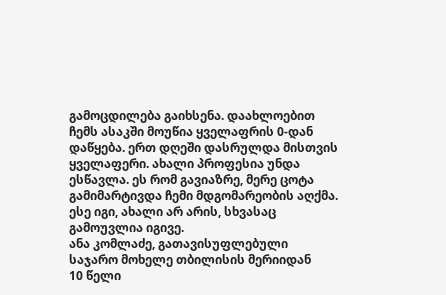გამოცდილება გაიხსენა. დაახლოებით ჩემს ასაკში მოუწია ყველაფრის 0-დან დაწყება. ერთ დღეში დასრულდა მისთვის ყველაფერი. ახალი პროფესია უნდა ესწავლა. ეს რომ გავიაზრე, მერე ცოტა გამიმარტივდა ჩემი მდგომარეობის აღქმა. ესე იგი, ახალი არ არის, სხვასაც გამოუვლია იგივე.
ანა კომლაძე, გათავისუფლებული საჯარო მოხელე თბილისის მერიიდან
10 წელი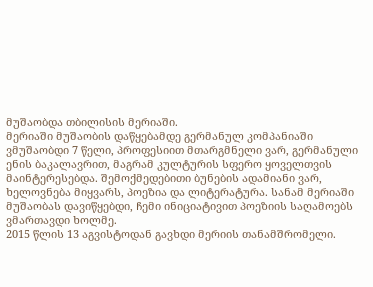მუშაობდა თბილისის მერიაში.
მერიაში მუშაობის დაწყებამდე გერმანულ კომპანიაში ვმუშაობდი 7 წელი, პროფესიით მთარგმნელი ვარ, გერმანული ენის ბაკალავრით, მაგრამ კულტურის სფერო ყოველთვის მაინტერესებდა. შემოქმედებითი ბუნების ადამიანი ვარ, ხელოვნება მიყვარს, პოეზია და ლიტერატურა. სანამ მერიაში მუშაობას დავიწყებდი, ჩემი ინიციატივით პოეზიის საღამოებს ვმართავდი ხოლმე.
2015 წლის 13 აგვისტოდან გავხდი მერიის თანამშრომელი.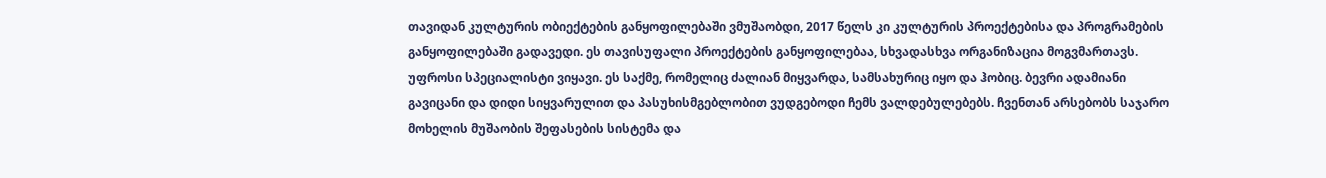თავიდან კულტურის ობიექტების განყოფილებაში ვმუშაობდი, 2017 წელს კი კულტურის პროექტებისა და პროგრამების განყოფილებაში გადავედი. ეს თავისუფალი პროექტების განყოფილებაა, სხვადასხვა ორგანიზაცია მოგვმართავს. უფროსი სპეციალისტი ვიყავი. ეს საქმე, რომელიც ძალიან მიყვარდა, სამსახურიც იყო და ჰობიც. ბევრი ადამიანი გავიცანი და დიდი სიყვარულით და პასუხისმგებლობით ვუდგებოდი ჩემს ვალდებულებებს. ჩვენთან არსებობს საჯარო მოხელის მუშაობის შეფასების სისტემა და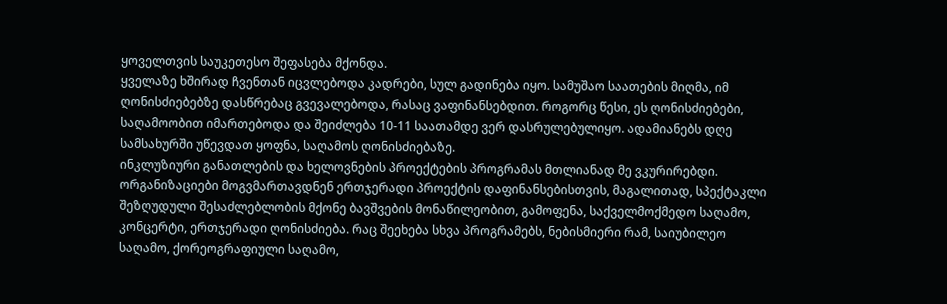ყოველთვის საუკეთესო შეფასება მქონდა.
ყველაზე ხშირად ჩვენთან იცვლებოდა კადრები, სულ გადინება იყო. სამუშაო საათების მიღმა, იმ ღონისძიებებზე დასწრებაც გვევალებოდა, რასაც ვაფინანსებდით. როგორც წესი, ეს ღონისძიებები, საღამოობით იმართებოდა და შეიძლება 10-11 საათამდე ვერ დასრულებულიყო. ადამიანებს დღე სამსახურში უწევდათ ყოფნა, საღამოს ღონისძიებაზე.
ინკლუზიური განათლების და ხელოვნების პროექტების პროგრამას მთლიანად მე ვკურირებდი. ორგანიზაციები მოგვმართავდნენ ერთჯერადი პროექტის დაფინანსებისთვის, მაგალითად, სპექტაკლი შეზღუდული შესაძლებლობის მქონე ბავშვების მონაწილეობით, გამოფენა, საქველმოქმედო საღამო, კონცერტი, ერთჯერადი ღონისძიება. რაც შეეხება სხვა პროგრამებს, ნებისმიერი რამ, საიუბილეო საღამო, ქორეოგრაფიული საღამო,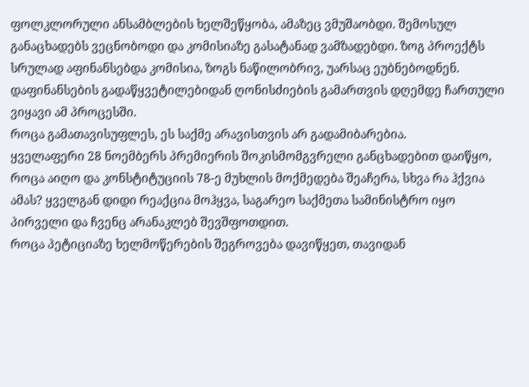ფოლკლორული ანსამბლების ხელშეწყობა, ამაზეც ვმუშაობდი. შემოსულ განაცხადებს ვეცნობოდი და კომისიაზე გასატანად ვამზადებდი. ზოგ პროექტს სრულად აფინანსებდა კომისია, ზოგს ნაწილობრივ, უარსაც ეუბნებოდნენ. დაფინანსების გადაწყვეტილებიდან ღონისძიების გამართვის დღემდე ჩართული ვიყავი ამ პროცესში.
როცა გამათავისუფლეს, ეს საქმე არავისთვის არ გადამიბარებია.
ყველაფერი 28 ნოემბერს პრემიერის შოკისმომგვრელი განცხადებით დაიწყო, როცა აიღო და კონსტიტუციის 78-ე მუხლის მოქმედება შეაჩერა, სხვა რა ჰქვია ამას? ყველგან დიდი რეაქცია მოჰყვა, საგარეო საქმეთა სამინისტრო იყო პირველი და ჩვენც არანაკლებ შევშფოთდით.
როცა პეტიციაზე ხელმოწერების შეგროვება დავიწყეთ, თავიდან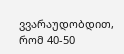ვვარაუდობდით, რომ 40-50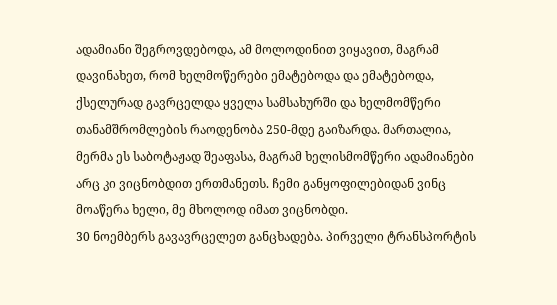ადამიანი შეგროვდებოდა, ამ მოლოდინით ვიყავით, მაგრამ დავინახეთ, რომ ხელმოწერები ემატებოდა და ემატებოდა, ქსელურად გავრცელდა ყველა სამსახურში და ხელმომწერი თანამშრომლების რაოდენობა 250-მდე გაიზარდა. მართალია, მერმა ეს საბოტაჟად შეაფასა, მაგრამ ხელისმომწერი ადამიანები არც კი ვიცნობდით ერთმანეთს. ჩემი განყოფილებიდან ვინც მოაწერა ხელი, მე მხოლოდ იმათ ვიცნობდი.
30 ნოემბერს გავავრცელეთ განცხადება. პირველი ტრანსპორტის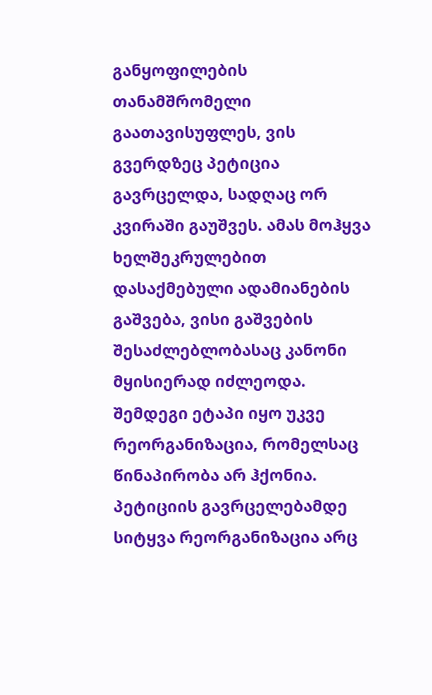განყოფილების თანამშრომელი გაათავისუფლეს, ვის გვერდზეც პეტიცია გავრცელდა, სადღაც ორ კვირაში გაუშვეს. ამას მოჰყვა ხელშეკრულებით დასაქმებული ადამიანების გაშვება, ვისი გაშვების შესაძლებლობასაც კანონი მყისიერად იძლეოდა. შემდეგი ეტაპი იყო უკვე რეორგანიზაცია, რომელსაც წინაპირობა არ ჰქონია. პეტიციის გავრცელებამდე სიტყვა რეორგანიზაცია არც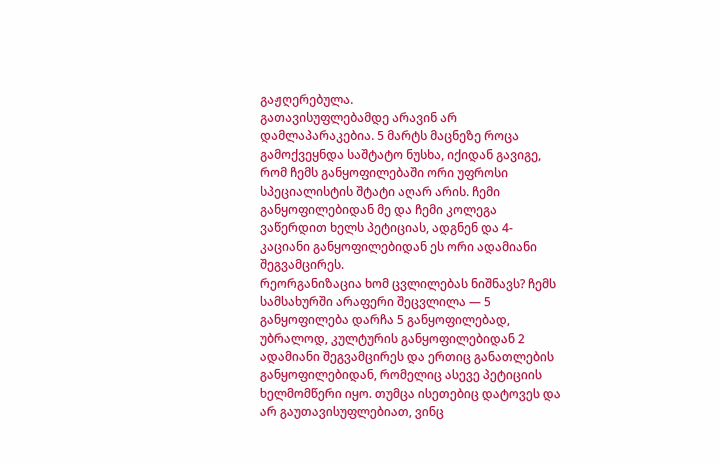გაჟღერებულა.
გათავისუფლებამდე არავინ არ დამლაპარაკებია. 5 მარტს მაცნეზე როცა გამოქვეყნდა საშტატო ნუსხა, იქიდან გავიგე, რომ ჩემს განყოფილებაში ორი უფროსი სპეციალისტის შტატი აღარ არის. ჩემი განყოფილებიდან მე და ჩემი კოლეგა ვაწერდით ხელს პეტიციას, ადგნენ და 4-კაციანი განყოფილებიდან ეს ორი ადამიანი შეგვამცირეს.
რეორგანიზაცია ხომ ცვლილებას ნიშნავს? ჩემს სამსახურში არაფერი შეცვლილა — 5 განყოფილება დარჩა 5 განყოფილებად, უბრალოდ, კულტურის განყოფილებიდან 2 ადამიანი შეგვამცირეს და ერთიც განათლების განყოფილებიდან, რომელიც ასევე პეტიციის ხელმომწერი იყო. თუმცა ისეთებიც დატოვეს და არ გაუთავისუფლებიათ, ვინც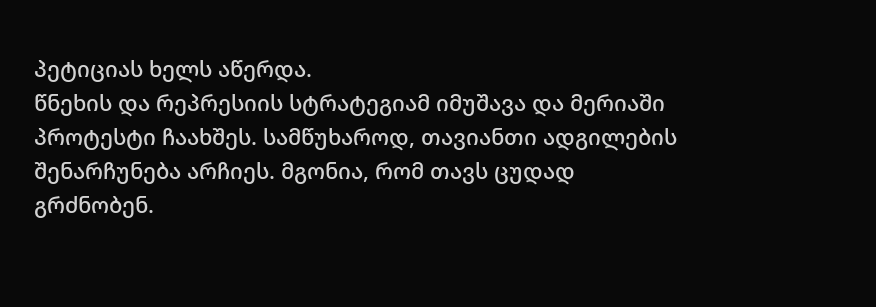პეტიციას ხელს აწერდა.
წნეხის და რეპრესიის სტრატეგიამ იმუშავა და მერიაში პროტესტი ჩაახშეს. სამწუხაროდ, თავიანთი ადგილების შენარჩუნება არჩიეს. მგონია, რომ თავს ცუდად გრძნობენ.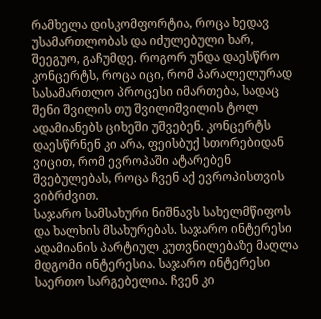რამხელა დისკომფორტია, როცა ხედავ უსამართლობას და იძულებული ხარ, შეეგუო, გაჩუმდე. როგორ უნდა დაესწრო კონცერტს, როცა იცი, რომ პარალელურად სასამართლო პროცესი იმართება, სადაც შენი შვილის თუ შვილიშვილის ტოლ ადამიანებს ციხეში უშვებენ. კონცერტს დაესწრნენ კი არა, ფეისბუქ სთორებიდან ვიცით, რომ ევროპაში ატარებენ შვებულებას, როცა ჩვენ აქ ევროპისთვის ვიბრძვით.
საჯარო სამსახური ნიშნავს სახელმწიფოს და ხალხის მსახურებას. საჯარო ინტერესი ადამიანის პარტიულ კუთვნილებაზე მაღლა მდგომი ინტერესია. საჯარო ინტერესი საერთო სარგებელია. ჩვენ კი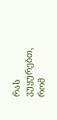რას ვუყურებთ, რომ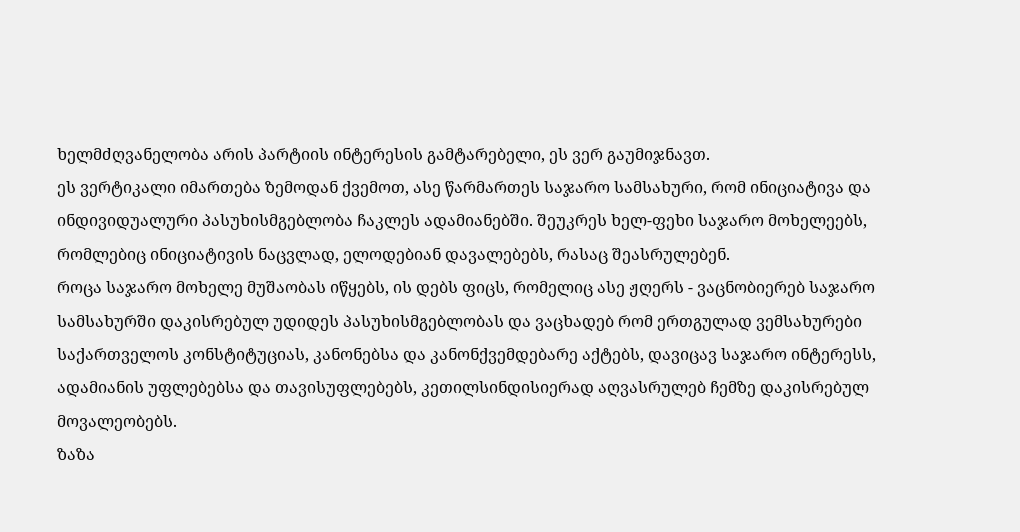ხელმძღვანელობა არის პარტიის ინტერესის გამტარებელი, ეს ვერ გაუმიჯნავთ.
ეს ვერტიკალი იმართება ზემოდან ქვემოთ, ასე წარმართეს საჯარო სამსახური, რომ ინიციატივა და ინდივიდუალური პასუხისმგებლობა ჩაკლეს ადამიანებში. შეუკრეს ხელ-ფეხი საჯარო მოხელეებს, რომლებიც ინიციატივის ნაცვლად, ელოდებიან დავალებებს, რასაც შეასრულებენ.
როცა საჯარო მოხელე მუშაობას იწყებს, ის დებს ფიცს, რომელიც ასე ჟღერს - ვაცნობიერებ საჯარო სამსახურში დაკისრებულ უდიდეს პასუხისმგებლობას და ვაცხადებ რომ ერთგულად ვემსახურები საქართველოს კონსტიტუციას, კანონებსა და კანონქვემდებარე აქტებს, დავიცავ საჯარო ინტერესს, ადამიანის უფლებებსა და თავისუფლებებს, კეთილსინდისიერად აღვასრულებ ჩემზე დაკისრებულ მოვალეობებს.
ზაზა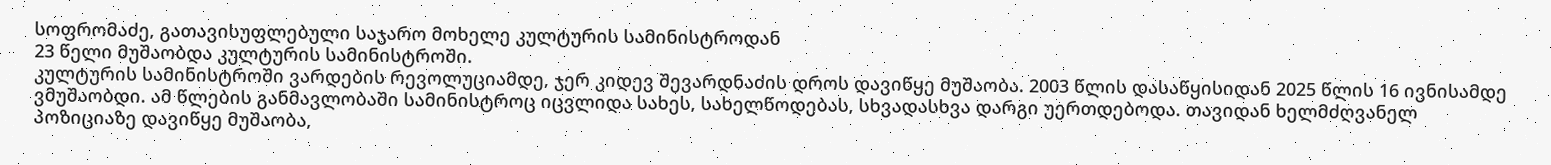სოფრომაძე, გათავისუფლებული საჯარო მოხელე კულტურის სამინისტროდან
23 წელი მუშაობდა კულტურის სამინისტროში.
კულტურის სამინისტროში ვარდების რევოლუციამდე, ჯერ კიდევ შევარდნაძის დროს დავიწყე მუშაობა. 2003 წლის დასაწყისიდან 2025 წლის 16 ივნისამდე ვმუშაობდი. ამ წლების განმავლობაში სამინისტროც იცვლიდა სახეს, სახელწოდებას, სხვადასხვა დარგი უერთდებოდა. თავიდან ხელმძღვანელ პოზიციაზე დავიწყე მუშაობა,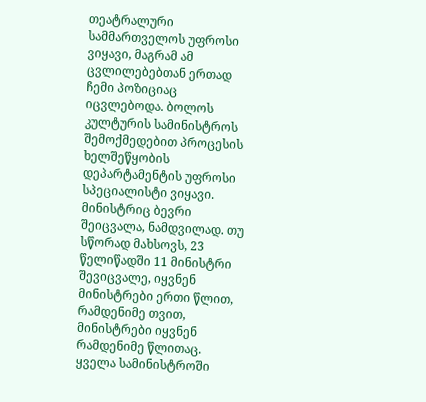თეატრალური სამმართველოს უფროსი ვიყავი, მაგრამ ამ ცვლილებებთან ერთად ჩემი პოზიციაც იცვლებოდა. ბოლოს კულტურის სამინისტროს შემოქმედებით პროცესის ხელშეწყობის დეპარტამენტის უფროსი სპეციალისტი ვიყავი.
მინისტრიც ბევრი შეიცვალა, ნამდვილად. თუ სწორად მახსოვს, 23 წელიწადში 11 მინისტრი შევიცვალე, იყვნენ მინისტრები ერთი წლით, რამდენიმე თვით, მინისტრები იყვნენ რამდენიმე წლითაც.
ყველა სამინისტროში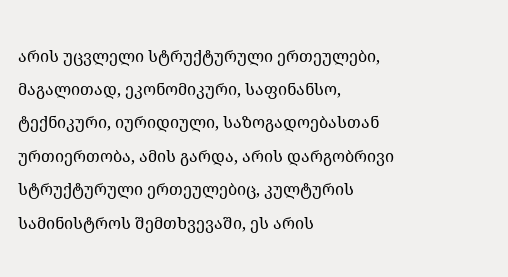არის უცვლელი სტრუქტურული ერთეულები, მაგალითად, ეკონომიკური, საფინანსო, ტექნიკური, იურიდიული, საზოგადოებასთან ურთიერთობა, ამის გარდა, არის დარგობრივი სტრუქტურული ერთეულებიც, კულტურის სამინისტროს შემთხვევაში, ეს არის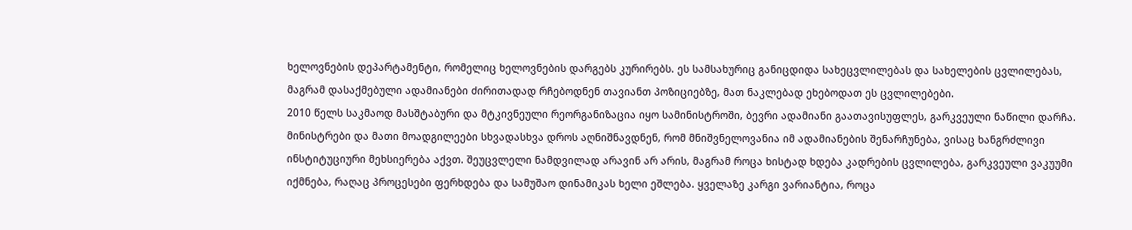ხელოვნების დეპარტამენტი, რომელიც ხელოვნების დარგებს კურირებს. ეს სამსახურიც განიცდიდა სახეცვლილებას და სახელების ცვლილებას, მაგრამ დასაქმებული ადამიანები ძირითადად რჩებოდნენ თავიანთ პოზიციებზე, მათ ნაკლებად ეხებოდათ ეს ცვლილებები.
2010 წელს საკმაოდ მასშტაბური და მტკივნეული რეორგანიზაცია იყო სამინისტროში, ბევრი ადამიანი გაათავისუფლეს, გარკვეული ნაწილი დარჩა. მინისტრები და მათი მოადგილეები სხვადასხვა დროს აღნიშნავდნენ, რომ მნიშვნელოვანია იმ ადამიანების შენარჩუნება, ვისაც ხანგრძლივი ინსტიტუციური მეხსიერება აქვთ. შეუცვლელი ნამდვილად არავინ არ არის, მაგრამ როცა ხისტად ხდება კადრების ცვლილება, გარკვეული ვაკუუმი იქმნება, რაღაც პროცესები ფერხდება და სამუშაო დინამიკას ხელი ეშლება. ყველაზე კარგი ვარიანტია, როცა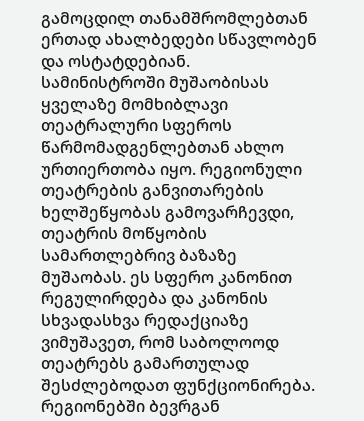გამოცდილ თანამშრომლებთან ერთად ახალბედები სწავლობენ და ოსტატდებიან.
სამინისტროში მუშაობისას ყველაზე მომხიბლავი თეატრალური სფეროს წარმომადგენლებთან ახლო ურთიერთობა იყო. რეგიონული თეატრების განვითარების ხელშეწყობას გამოვარჩევდი, თეატრის მოწყობის სამართლებრივ ბაზაზე მუშაობას. ეს სფერო კანონით რეგულირდება და კანონის სხვადასხვა რედაქციაზე ვიმუშავეთ, რომ საბოლოოდ თეატრებს გამართულად შესძლებოდათ ფუნქციონირება.
რეგიონებში ბევრგან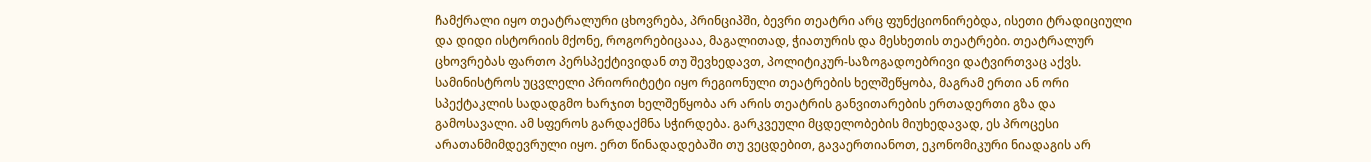ჩამქრალი იყო თეატრალური ცხოვრება, პრინციპში, ბევრი თეატრი არც ფუნქციონირებდა, ისეთი ტრადიციული და დიდი ისტორიის მქონე, როგორებიცააა, მაგალითად, ჭიათურის და მესხეთის თეატრები. თეატრალურ ცხოვრებას ფართო პერსპექტივიდან თუ შევხედავთ, პოლიტიკურ-საზოგადოებრივი დატვირთვაც აქვს. სამინისტროს უცვლელი პრიორიტეტი იყო რეგიონული თეატრების ხელშეწყობა, მაგრამ ერთი ან ორი სპექტაკლის სადადგმო ხარჯით ხელშეწყობა არ არის თეატრის განვითარების ერთადერთი გზა და გამოსავალი. ამ სფეროს გარდაქმნა სჭირდება. გარკვეული მცდელობების მიუხედავად, ეს პროცესი არათანმიმდევრული იყო. ერთ წინადადებაში თუ ვეცდებით, გავაერთიანოთ, ეკონომიკური ნიადაგის არ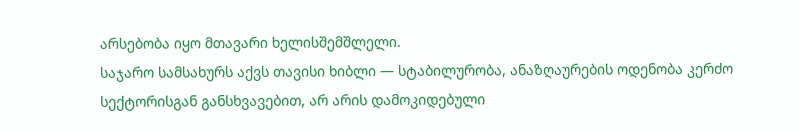არსებობა იყო მთავარი ხელისშემშლელი.
საჯარო სამსახურს აქვს თავისი ხიბლი — სტაბილურობა, ანაზღაურების ოდენობა კერძო სექტორისგან განსხვავებით, არ არის დამოკიდებული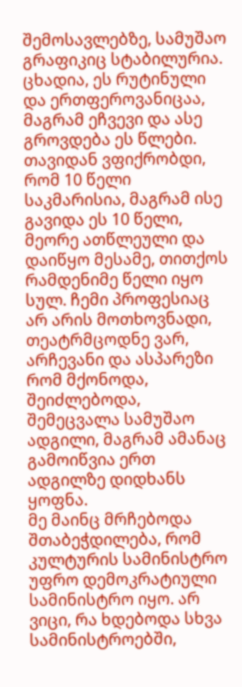შემოსავლებზე, სამუშაო გრაფიკიც სტაბილურია. ცხადია, ეს რუტინული და ერთფეროვანიცაა, მაგრამ ეჩვევი და ასე გროვდება ეს წლები. თავიდან ვფიქრობდი, რომ 10 წელი საკმარისია, მაგრამ ისე გავიდა ეს 10 წელი, მეორე ათწლეული და დაიწყო მესამე, თითქოს რამდენიმე წელი იყო სულ. ჩემი პროფესიაც არ არის მოთხოვნადი, თეატრმცოდნე ვარ, არჩევანი და ასპარეზი რომ მქონოდა, შეიძლებოდა, შემეცვალა სამუშაო ადგილი, მაგრამ ამანაც გამოიწვია ერთ ადგილზე დიდხანს ყოფნა.
მე მაინც მრჩებოდა შთაბეჭდილება, რომ კულტურის სამინისტრო უფრო დემოკრატიული სამინისტრო იყო. არ ვიცი, რა ხდებოდა სხვა სამინისტროებში,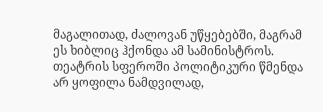მაგალითად, ძალოვან უწყებებში, მაგრამ ეს ხიბლიც ჰქონდა ამ სამინისტროს.
თეატრის სფეროში პოლიტიკური წმენდა არ ყოფილა ნამდვილად,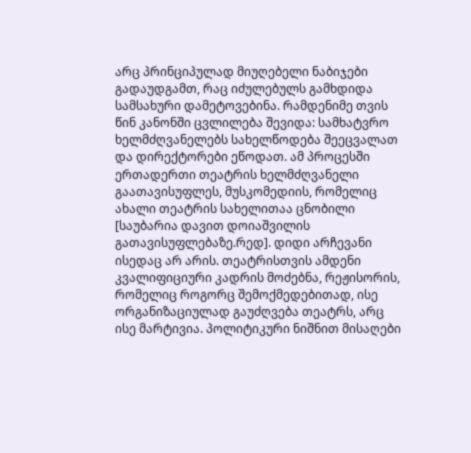არც პრინციპულად მიუღებელი ნაბიჯები გადაუდგამთ, რაც იძულებულს გამხდიდა სამსახური დამეტოვებინა. რამდენიმე თვის წინ კანონში ცვლილება შევიდა: სამხატვრო ხელმძღვანელებს სახელწოდება შეეცვალათ და დირექტორები ეწოდათ. ამ პროცესში ერთადერთი თეატრის ხელმძღვანელი გაათავისუფლეს, მუსკომედიის, რომელიც ახალი თეატრის სახელითაა ცნობილი [საუბარია დავით დოიაშვილის გათავისუფლებაზე.რედ]. დიდი არჩევანი ისედაც არ არის. თეატრისთვის ამდენი კვალიფიციური კადრის მოძებნა, რეჟისორის, რომელიც როგორც შემოქმედებითად, ისე ორგანიზაციულად გაუძღვება თეატრს, არც ისე მარტივია. პოლიტიკური ნიშნით მისაღები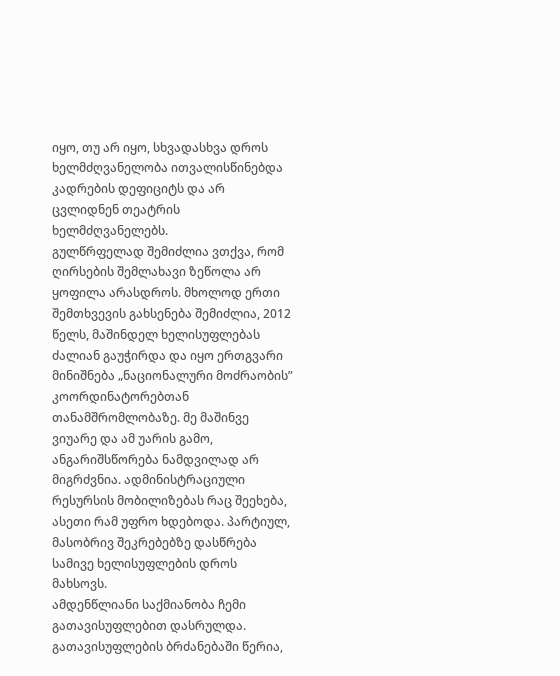იყო, თუ არ იყო, სხვადასხვა დროს ხელმძღვანელობა ითვალისწინებდა კადრების დეფიციტს და არ ცვლიდნენ თეატრის ხელმძღვანელებს.
გულწრფელად შემიძლია ვთქვა, რომ ღირსების შემლახავი ზეწოლა არ ყოფილა არასდროს. მხოლოდ ერთი შემთხვევის გახსენება შემიძლია, 2012 წელს, მაშინდელ ხელისუფლებას ძალიან გაუჭირდა და იყო ერთგვარი მინიშნება „ნაციონალური მოძრაობის” კოორდინატორებთან თანამშრომლობაზე. მე მაშინვე ვიუარე და ამ უარის გამო, ანგარიშსწორება ნამდვილად არ მიგრძვნია. ადმინისტრაციული რესურსის მობილიზებას რაც შეეხება, ასეთი რამ უფრო ხდებოდა. პარტიულ, მასობრივ შეკრებებზე დასწრება სამივე ხელისუფლების დროს მახსოვს.
ამდენწლიანი საქმიანობა ჩემი გათავისუფლებით დასრულდა. გათავისუფლების ბრძანებაში წერია,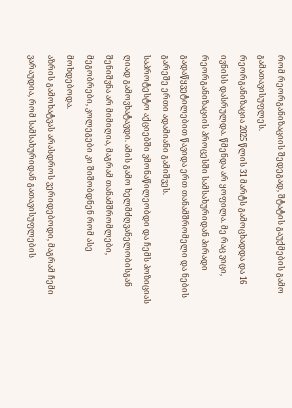რომ რეორგანიზაციის შედეგად, შტატის გაუქმების გამო გამათავისუფლეს.
რეორგანიზაცია 2025 წლის 31 მარტს გამოცხადდა და 16 ივნისს დასრულდა. წმენდა არ ყოფილა. მე რაც ვიცი, რეორგანიზაციის პროცესში სამსახურიდან პირადი გადაწყვეტილებით წავიდა ერთ თანამშრომელი და ნების გარეშე ერთი ადამიანი გამიშვეს.
საპროტესტო აქციებში ვმონაწილეობდი და ჩემს პოზიციას ღიად გამოვხატავდი. ამის გამო ხელმძღვანელობისგან შენიშვნა არ მიმიღია, მაგრამ თანამშრომლები, მეგობრები, კოლეგები კი შიშობდნენ რომ ასე მოხდებოდა.
აზრის გამოხატვას არასდროს ვერიდებოდი, მაგრამ ჩემი ვარაუდია, რომ სამსახურიდან გათავისუფლების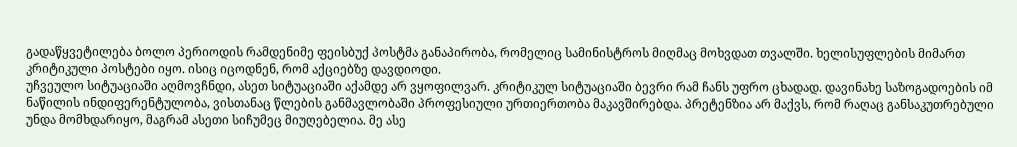გადაწყვეტილება ბოლო პერიოდის რამდენიმე ფეისბუქ პოსტმა განაპირობა, რომელიც სამინისტროს მიღმაც მოხვდათ თვალში. ხელისუფლების მიმართ კრიტიკული პოსტები იყო. ისიც იცოდნენ, რომ აქციებზე დავდიოდი.
უჩვეულო სიტუაციაში აღმოვჩნდი, ასეთ სიტუაციაში აქამდე არ ვყოფილვარ. კრიტიკულ სიტუაციაში ბევრი რამ ჩანს უფრო ცხადად. დავინახე საზოგადოების იმ ნაწილის ინდიფერენტულობა, ვისთანაც წლების განმავლობაში პროფესიული ურთიერთობა მაკავშირებდა. პრეტენზია არ მაქვს, რომ რაღაც განსაკუთრებული უნდა მომხდარიყო, მაგრამ ასეთი სიჩუმეც მიუღებელია. მე ასე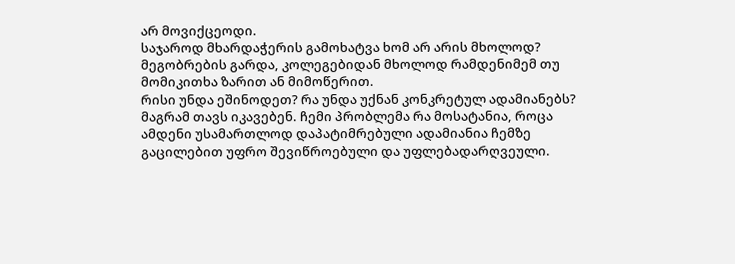არ მოვიქცეოდი.
საჯაროდ მხარდაჭერის გამოხატვა ხომ არ არის მხოლოდ? მეგობრების გარდა, კოლეგებიდან მხოლოდ რამდენიმემ თუ მომიკითხა ზარით ან მიმოწერით.
რისი უნდა ეშინოდეთ? რა უნდა უქნან კონკრეტულ ადამიანებს? მაგრამ თავს იკავებენ. ჩემი პრობლემა რა მოსატანია, როცა ამდენი უსამართლოდ დაპატიმრებული ადამიანია ჩემზე გაცილებით უფრო შევიწროებული და უფლებადარღვეული.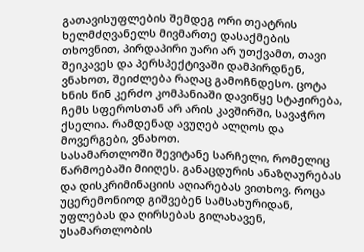გათავისუფლების შემდეგ ორი თეატრის ხელმძღვანელს მივმართე დასაქმების თხოვნით, პირდაპირი უარი არ უთქვამთ, თავი შეიკავეს და პერსპექტივაში დამპირდნენ, ვნახოთ, შეიძლება რაღაც გამოჩნდესო. ცოტა ხნის წინ კერძო კომპანიაში დავიწყე სტაჟირება, ჩემს სფეროსთან არ არის კავშირში, სავაჭრო ქსელია. რამდენად ავუღებ ალღოს და მოვერგები, ვნახოთ.
სასამართლოში შევიტანე სარჩელი, რომელიც წარმოებაში მიიღეს. განაცდურის ანაზღაურებას და დისკრიმინაციის აღიარებას ვითხოვ. როცა უცერემონიოდ გიშვებენ სამსახურიდან, უფლებას და ღირსებას გილახავენ, უსამართლობის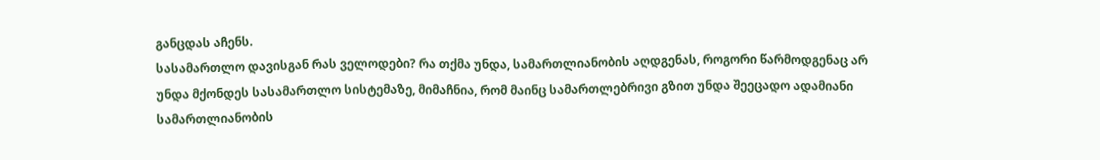განცდას აჩენს.
სასამართლო დავისგან რას ველოდები? რა თქმა უნდა, სამართლიანობის აღდგენას, როგორი წარმოდგენაც არ უნდა მქონდეს სასამართლო სისტემაზე, მიმაჩნია, რომ მაინც სამართლებრივი გზით უნდა შეეცადო ადამიანი სამართლიანობის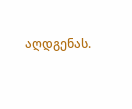აღდგენას.